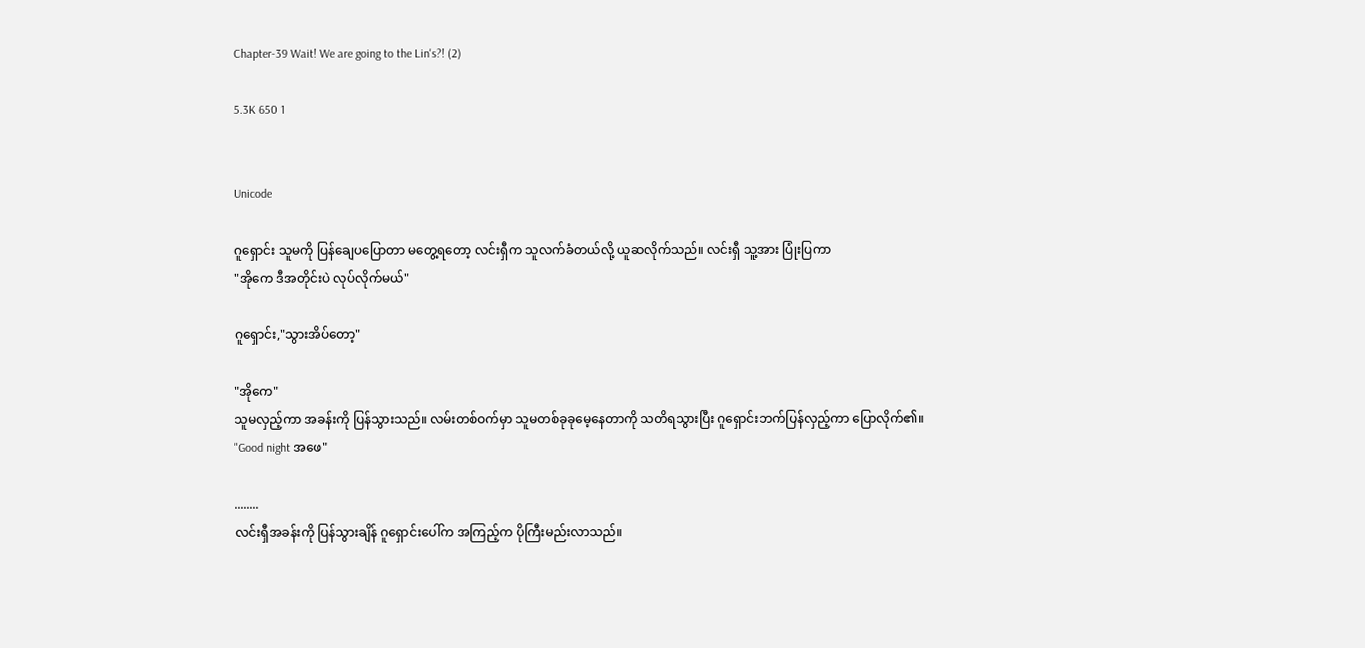Chapter-39 Wait! We are going to the Lin's?! (2)

5.3K 650 1


Unicode

ဂူရှောင်း သူမကို ပြန်ချေပပြောတာ မတွေ့ရတော့ လင်းရှီက သူလက်ခံတယ်လို့ ယူဆလိုက်သည်။ လင်းရှီ သူ့အား ပြုံးပြကာ
"အိုကေ ဒီအတိုင်းပဲ လုပ်လိုက်မယ်"

ဂူရှောင်း,"သွားအိပ်တော့"

"အိုကေ"
သူမလှည့်ကာ အခန်းကို ပြန်သွားသည်။ လမ်းတစ်ဝက်မှာ သူမတစ်ခုခုမေ့နေတာကို သတိရသွားပြီး ဂူရှောင်းဘက်ပြန်လှည့်ကာ ပြောလိုက်၏။
"Good night အဖေ"

........
လင်းရှီအခန်းကို ပြန်သွားချိန် ဂူရှောင်းပေါ်က အကြည့်က ပိုကြီးမည်းလာသည်။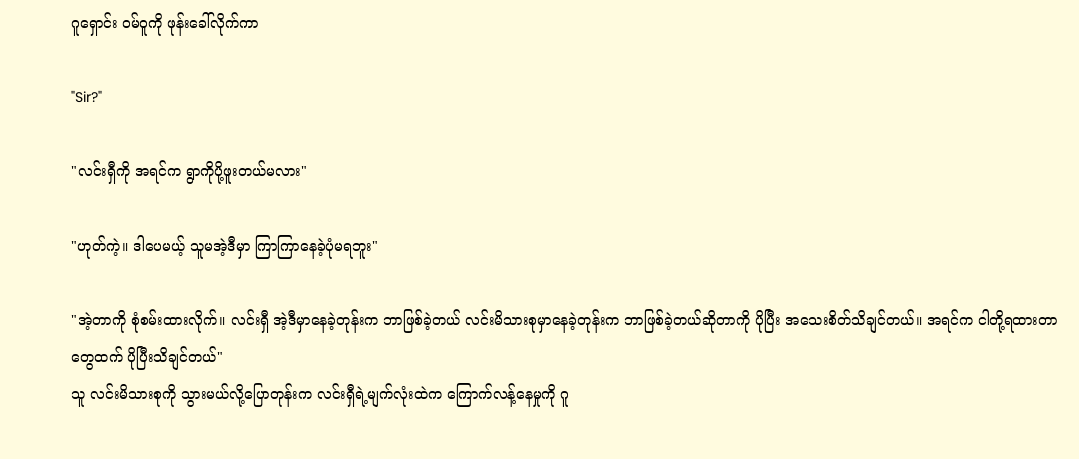ဂူရှောင်း ဝမ်ဝူကို ဖုန်းခေါ်လိုက်ကာ

"Sir?"

"လင်းရှီကို အရင်က ရွာကိုပို့ဖူးတယ်မလား"

"ဟုတ်ကဲ့။ ဒါပေမယ့် သူမအဲ့ဒီမှာ ကြာကြာနေခဲ့ပုံမရဘူး"

"အဲ့တာကို စုံစမ်းထားလိုက်။ လင်းရှီ အဲ့ဒီမှာနေခဲ့တုန်းက ဘာဖြစ်ခဲ့တယ် လင်းမိသားစုမှာနေခဲ့တုန်းက ဘာဖြစ်ခဲ့တယ်ဆိုတာကို ပိုပြီး အသေးစိတ်သိချင်တယ်။ အရင်က ငါတို့ရထားတာတွေထက် ပိုပြီးသိချင်တယ်"
သူ လင်းမိသားစုကို သွားမယ်လို့ပြောတုန်းက လင်းရှီရဲ့မျက်လုံးထဲက ကြောက်လန့်နေမှုကို ဂူ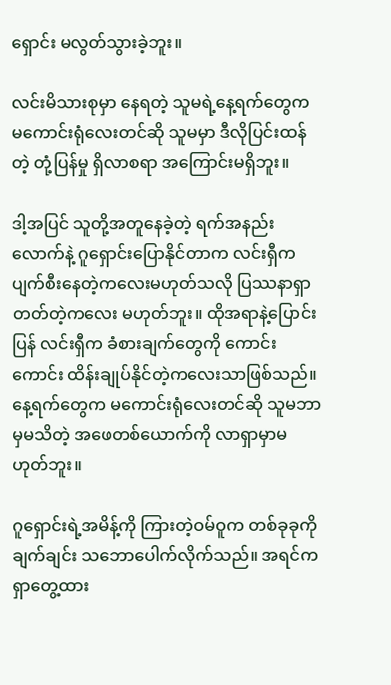ရှောင်း မလွတ်သွားခဲ့ဘူး။

လင်းမိသားစုမှာ နေရတဲ့ သူမရဲ့နေ့ရက်တွေက မကောင်းရုံလေးတင်ဆို သူမမှာ ဒီလိုပြင်းထန်တဲ့ တုံ့ပြန်မှု ရှိလာစရာ အကြောင်းမရှိဘူး။

ဒါ့အပြင် သူတို့အတူနေခဲ့တဲ့ ရက်အနည်းလောက်နဲ့ ဂူရှောင်းပြောနိုင်တာက လင်းရှီက ပျက်စီးနေတဲ့ကလေးမဟုတ်သလို ပြဿနာရှာတတ်တဲ့ကလေး မဟုတ်ဘူး။ ထိုအရာနဲ့ပြောင်းပြန် လင်းရှီက ခံစားချက်တွေကို ကောင်းကောင်း ထိန်းချုပ်နိုင်တဲ့ကလေးသာဖြစ်သည်။ နေ့ရက်တွေက မကောင်းရုံလေးတင်ဆို သူမဘာမှမသိတဲ့ အဖေတစ်ယောက်ကို လာရှာမှာမဟုတ်ဘူး။

ဂူရှောင်းရဲ့အမိန့်ကို ကြားတဲ့ဝမ်ဝူက တစ်ခုခုကို ချက်ချင်း သဘောပေါက်လိုက်သည်။ အရင်ကရှာတွေ့ထား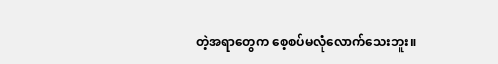တဲ့အရာတွေက စေ့စပ်မလုံလောက်သေးဘူး။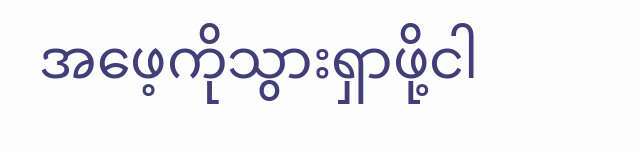အဖေ့ကိုသွားရှာဖို့ငါ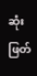ဆုံးဖြတ်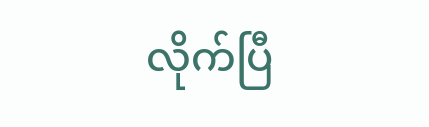လိုက်ပြီ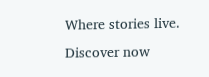Where stories live. Discover now